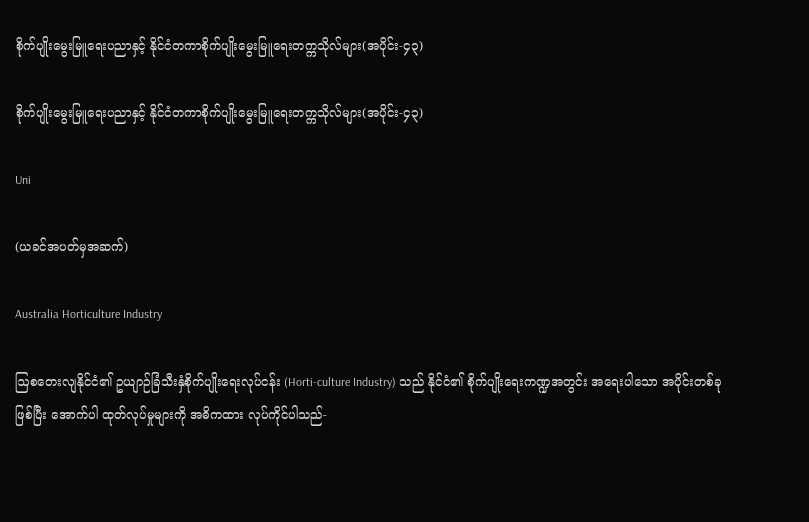စိုက်ပျိုးမွေးမြူရေးပညာနှင့် နိုင်ငံတကာစိုက်ပျိုးမွေးမြူရေးတက္ကသိုလ်များ(အပိုင်း-၄၃)

စိုက်ပျိုးမွေးမြူရေးပညာနှင့် နိုင်ငံတကာစိုက်ပျိုးမွေးမြူရေးတက္ကသိုလ်များ(အပိုင်း-၄၃)

Uni

(ယခင်အပတ်မှအဆက်)

Australia Horticulture Industry

ဩစတေးလျနိုင်ငံ၏ ဥယျာဉ်ခြံသီးနှံစိုက်ပျိုးရေးလုပ်ငန်း (Horti-culture Industry) သည် နိုင်ငံ၏ စိုက်ပျိုးရေးကဏ္ဍအတွင်း အရေးပါသော အပိုင်းတစ်ခုဖြစ်ပြီး အောက်ပါ ထုတ်လုပ်မှုများကို အဓိကထား လုပ်ကိုင်ပါသည်-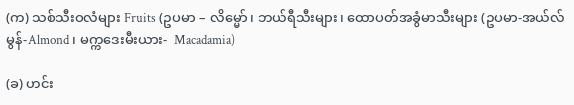(က) သစ်သီးဝလံများ Fruits (ဥပမာ – လိမ္မော်၊ ဘယ်ရီသီးများ၊ ထောပတ်အခွံမာသီးများ (ဥပမာ-အယ်လ်မွန်-Almond၊ မက္ကဒေးမီးယား-  Macadamia)

(ခ) ဟင်း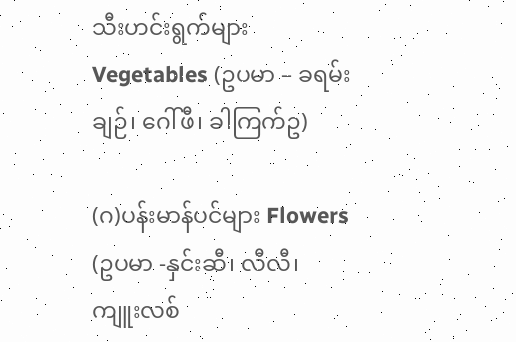သီးဟင်းရွက်များ Vegetables (ဥပမာ – ခရမ်းချဉ်၊ ဂေါ်ဖီ၊ ခါကြက်ဥ)

(ဂ)ပန်းမာန်ပင်များ Flowers (ဥပမာ -နှင်းဆီ၊ လီလီ၊ ကျူးလစ်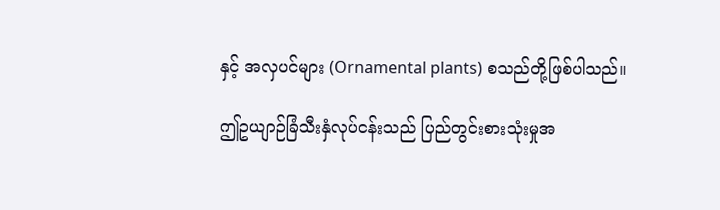နှင့် အလှပင်များ (Ornamental plants) စသည်တို့ဖြစ်ပါသည်။

ဤဥယျာဉ်ခြံသီးနှံလုပ်ငန်းသည် ပြည်တွင်းစားသုံးမှုအ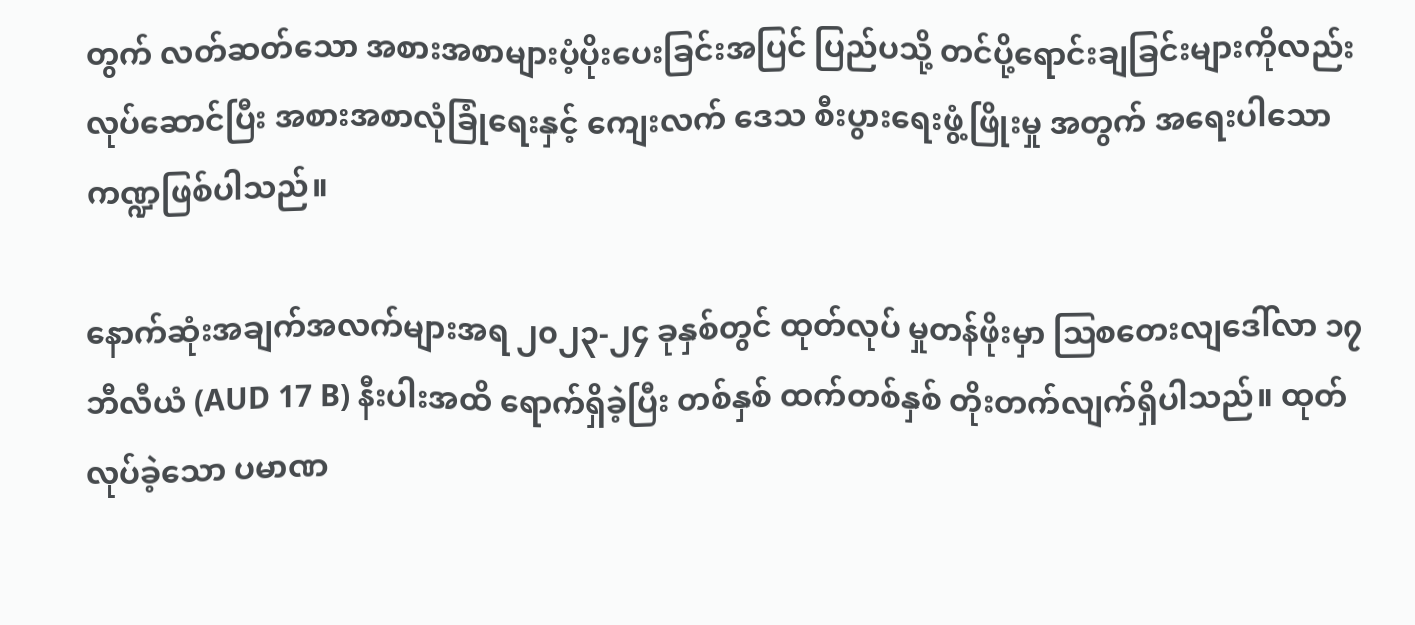တွက် လတ်ဆတ်သော အစားအစာများပံ့ပိုးပေးခြင်းအပြင် ပြည်ပသို့ တင်ပို့ရောင်းချခြင်းများကိုလည်း လုပ်ဆောင်ပြီး အစားအစာလုံခြုံရေးနှင့် ကျေးလက် ဒေသ စီးပွားရေးဖွံ့ဖြိုးမှု အတွက် အရေးပါသော ကဏ္ဍဖြစ်ပါသည်။

နောက်ဆုံးအချက်အလက်များအရ ၂၀၂၃-၂၄ ခုနှစ်တွင် ထုတ်လုပ် မှုတန်ဖိုးမှာ ဩစတေးလျဒေါ်လာ ၁၇ ဘီလီယံ (AUD 17 B) နီးပါးအထိ ရောက်ရှိခဲ့ပြီး တစ်နှစ် ထက်တစ်နှစ် တိုးတက်လျက်ရှိပါသည်။ ထုတ်လုပ်ခဲ့သော ပမာဏ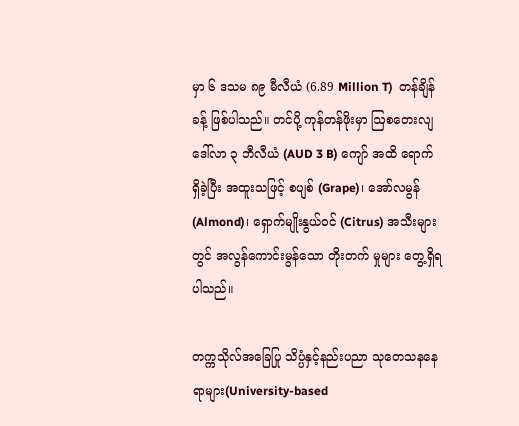မှာ ၆ ဒသမ ၈၉ မီလီယံ (6.89 Million T)  တန်ချိန်ခန့် ဖြစ်ပါသည်။ တင်ပို့ ကုန်တန်ဖိုးမှာ ဩစတေးလျဒေါ်လာ ၃ ဘီလီယံ (AUD 3 B) ကျော် အထိ ရောက်ရှိခဲ့ပြီး အထူးသဖြင့် စပျစ် (Grape)၊ အော်လမွန် (Almond)၊ ရှောက်မျိုးနွယ်ဝင် (Citrus) အသီးများတွင် အလွန်ကောင်းမွန်သော တိုးတက် မှုများ တွေ့ရှိရပါသည်။

တက္ကသိုလ်အခြေပြု သိပ္ပံနှင့်နည်းပညာ သုတေသနနေရာများ(University-based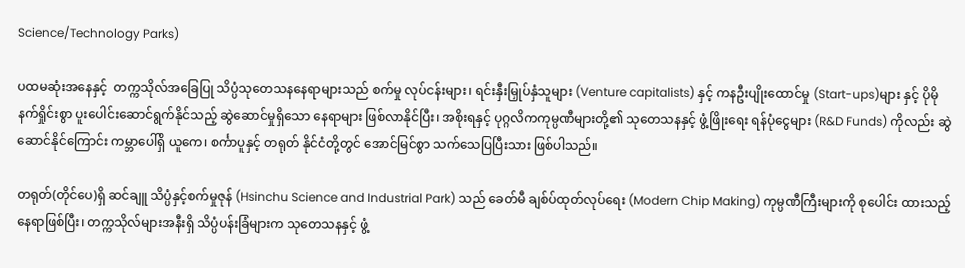Science/Technology Parks)

ပထမဆုံးအနေနှင့်  တက္ကသိုလ်အခြေပြု သိပ္ပံသုတေသနနေရာများသည် စက်မှု လုပ်ငန်းများ၊ ရင်းနှီးမြှုပ်နှံသူများ (Venture capitalists) နှင့် ကနဦးပျိုးထောင်မှု (Start-ups)များ နှင့် ပိုမိုနက်ရှိုင်းစွာ ပူးပေါင်းဆောင်ရွက်နိုင်သည့် ဆွဲဆောင်မှုရှိသော နေရာများ ဖြစ်လာနိုင်ပြီး၊ အစိုးရနှင့် ပုဂ္ဂလိကကုမ္ပဏီများတို့၏ သုတေသနနှင့် ဖွံ့ဖြိုးရေး ရန်ပုံငွေများ (R&D Funds) ကိုလည်း ဆွဲဆောင်နိုင်ကြောင်း ကမ္ဘာပေါ်ရှိ ယူကေ၊ စင်္ကာပူနှင့် တရုတ် နိုင်ငံတို့တွင် အောင်မြင်စွာ သက်သေပြပြီးသား ဖြစ်ပါသည်။

တရုတ်(တိုင်ပေ)ရှိ ဆင်ချူ သိပ္ပံနှင့်စက်မှုဇုန် (Hsinchu Science and Industrial Park) သည် ခေတ်မီ ချစ်ပ်ထုတ်လုပ်ရေး (Modern Chip Making) ကုမ္ပဏီကြီးများကို စုပေါင်း ထားသည့် နေရာဖြစ်ပြီး၊ တက္ကသိုလ်များအနီးရှိ သိပ္ပံပန်းခြံများက သုတေသနနှင့် ဖွံ့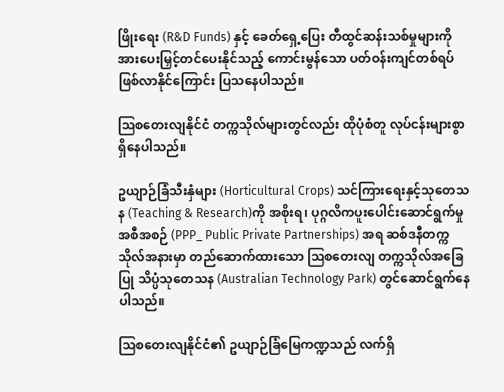ဖြိုးရေး (R&D Funds) နှင့် ခေတ်ရှေ့ပြေး တီထွင်ဆန်းသစ်မှုများကို အားပေးမြှင့်တင်ပေးနိုင်သည့် ကောင်းမွန်သော ပတ်ဝန်းကျင်တစ်ရပ် ဖြစ်လာနိုင်ကြောင်း ပြသနေပါသည်။

ဩစတေးလျနိုင်ငံ တက္ကသိုလ်များတွင်လည်း ထိုပုံစံတူ လုပ်ငန်းများစွာ ရှိနေပါသည်။

ဥယျာဉ်ခြံသီးနှံများ (Horticultural Crops) သင်ကြားရေးနှင့်သုတေသန (Teaching & Research)ကို အစိုးရ၊ ပုဂ္ဂလိကပူးပေါင်းဆောင်ရွက်မှု အစီအစဉ် (PPP_ Public Private Partnerships) အရ ဆစ်ဒနီတက္ကသိုလ်အနားမှာ တည်ဆောက်ထားသော ဩစတေးလျ တက္ကသိုလ်အခြေပြု သိပ္ပံသုတေသန (Australian Technology Park) တွင်ဆောင်ရွက်နေပါသည်။

သြစတေးလျနိုင်ငံ၏ ဥယျာဉ်ခြံမြေကဏ္ဍသည် လက်ရှိ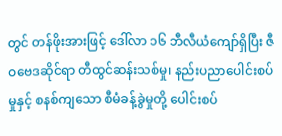တွင် တန်ဖိုးအားဖြင့် ဒေါ်လာ ၁၆ ဘီလီယံကျော်ရှိပြီး ဇီဝဗေဒဆိုင်ရာ တီထွင်ဆန်းသစ်မှု၊ နည်းပညာပေါင်းစပ်မှုနှင့် စနစ်ကျသော စီမံခန့်ခွဲမှုတို့ ပေါင်းစပ်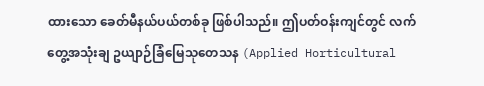ထားသော ခေတ်မီနယ်ပယ်တစ်ခု ဖြစ်ပါသည်။ ဤပတ်ဝန်းကျင်တွင် လက်တွေ့အသုံးချ ဥယျာဉ်ခြံမြေသုတေသန (Applied Horticultural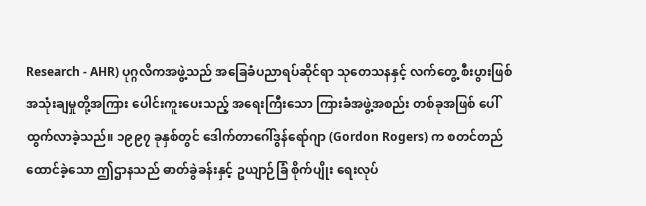Research - AHR) ပုဂ္ဂလိကအဖွဲ့သည် အခြေခံပညာရပ်ဆိုင်ရာ သုတေသနနှင့် လက်တွေ့ စီးပွားဖြစ် အသုံးချမှုတို့အကြား ပေါင်းကူးပေးသည့် အရေးကြီးသော ကြားခံအဖွဲ့အစည်း တစ်ခုအဖြစ် ပေါ်ထွက်လာခဲ့သည်။ ၁၉၉၇ ခုနှစ်တွင် ဒေါက်တာဂေါ်ဒွန်ရော်ဂျာ (Gordon Rogers) က စတင်တည်ထောင်ခဲ့သော ဤဌာနသည် ဓာတ်ခွဲခန်းနှင့် ဥယျာဉ်ခြံ စိုက်ပျိုး ရေးလုပ်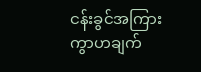ငန်းခွင်အကြား ကွာဟချက်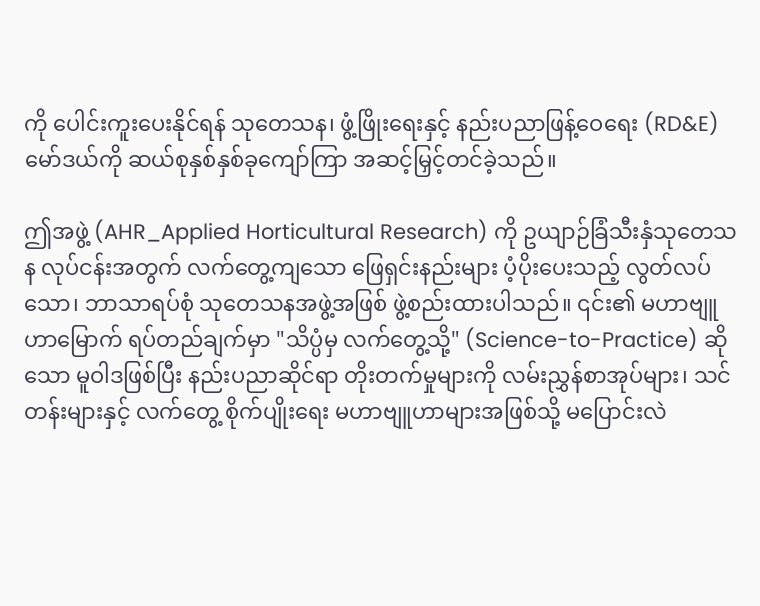ကို ပေါင်းကူးပေးနိုင်ရန် သုတေသန၊ ဖွံ့ဖြိုးရေးနှင့် နည်းပညာဖြန့်ဝေရေး (RD&E) မော်ဒယ်ကို ဆယ်စုနှစ်နှစ်ခုကျော်ကြာ အဆင့်မြှင့်တင်ခဲ့သည်။

ဤအဖွဲ့ (AHR_Applied Horticultural Research) ကို ဥယျာဉ်ခြံသီးနှံသုတေသန လုပ်ငန်းအတွက် လက်တွေ့ကျသော ဖြေရှင်းနည်းများ ပံ့ပိုးပေးသည့် လွတ်လပ်သော၊ ဘာသာရပ်စုံ သုတေသနအဖွဲ့အဖြစ် ဖွဲ့စည်းထားပါသည်။ ၎င်း၏ မဟာဗျူဟာမြောက် ရပ်တည်ချက်မှာ "သိပ္ပံမှ လက်တွေ့သို့" (Science-to-Practice) ဆိုသော မူဝါဒဖြစ်ပြီး နည်းပညာဆိုင်ရာ တိုးတက်မှုများကို လမ်းညွှန်စာအုပ်များ၊ သင်တန်းများနှင့် လက်တွေ့ စိုက်ပျိုးရေး မဟာဗျူဟာများအဖြစ်သို့ မပြောင်းလဲ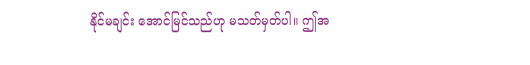နိုင်မချင်း အောင်မြင်သည်ဟု မသတ်မှတ်ပါ။ ဤအ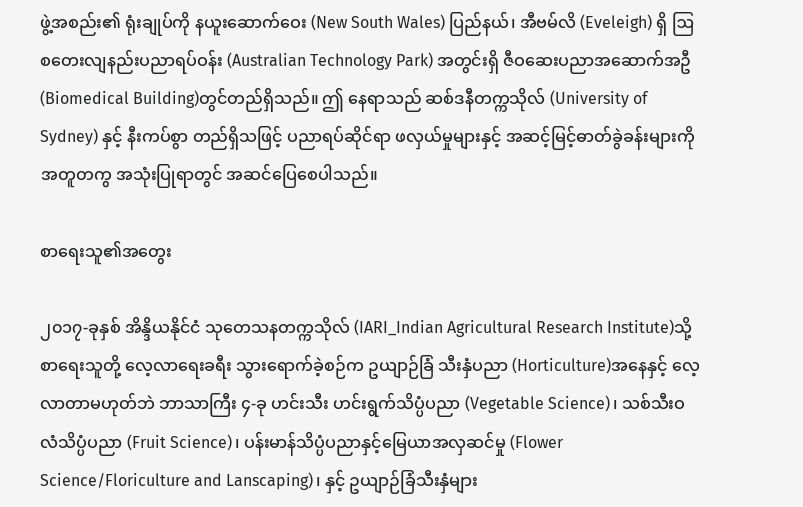ဖွဲ့အစည်း၏ ရုံးချုပ်ကို နယူးဆောက်ဝေး (New South Wales) ပြည်နယ်၊ အီဗမ်လိ (Eveleigh) ရှိ ဩစတေးလျနည်းပညာရပ်ဝန်း (Australian Technology Park) အတွင်းရှိ ဇီဝဆေးပညာအဆောက်အဦ (Biomedical Building)တွင်တည်ရှိသည်။ ဤ နေရာသည် ဆစ်ဒနီတက္ကသိုလ် (University of Sydney) နှင့် နီးကပ်စွာ တည်ရှိသဖြင့် ပညာရပ်ဆိုင်ရာ ဖလှယ်မှုများနှင့် အဆင့်မြင့်ဓာတ်ခွဲခန်းများကို အတူတကွ အသုံးပြုရာတွင် အဆင်ပြေစေပါသည်။

စာရေးသူ၏အတွေး

၂၀၁၇-ခုနှစ် အိန္ဒိယနိုင်ငံ သုတေသနတက္ကသိုလ် (IARI_Indian Agricultural Research Institute)သို့ စာရေးသူတို့ လေ့လာရေးခရီး သွားရောက်ခဲ့စဉ်က ဥယျာဉ်ခြံ သီးနှံပညာ (Horticulture)အနေနှင့် လေ့လာတာမဟုတ်ဘဲ ဘာသာကြီး ၄-ခု ဟင်းသီး ဟင်းရွက်သိပ္ပံပညာ (Vegetable Science)၊ သစ်သီးဝလံသိပ္ပံပညာ (Fruit Science)၊ ပန်းမာန်သိပ္ပံပညာနှင့်မြေယာအလှဆင်မှု (Flower Science/Floriculture and Lanscaping)၊ နှင့် ဥယျာဉ်ခြံသီးနှံများ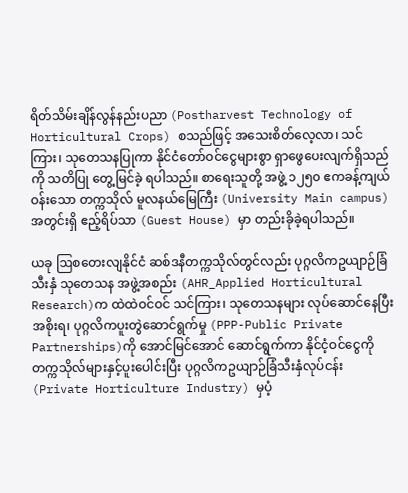ရိတ်သိမ်းချိန်လွန်နည်းပညာ (Postharvest Technology of Horticultural Crops) စသည်ဖြင့် အသေးစိတ်လေ့လာ၊ သင်ကြား၊ သုတေသနပြုကာ နိုင်ငံတော်ဝင်ငွေများစွာ ရှာဖွေပေးလျက်ရှိသည်ကို သတိပြု တွေ့မြင်ခဲ့ ရပါသည်။ စာရေးသူတို့ အဖွဲ့ ၁၂၅၀ ဧကခန့်ကျယ်ဝန်းသော တက္ကသိုလ် မူလနယ်မြေကြီး (University Main campus) အတွင်းရှိ ဧည့်ရိပ်သာ (Guest House) မှာ တည်းခိုခဲ့ရပါသည်။

ယခု ဩစတေးလျနိုင်ငံ ဆစ်ဒနီတက္ကသိုလ်တွင်လည်း ပုဂ္ဂလိကဥယျာဉ်ခြံသီးနှံ သုတေသန အဖွဲ့အစည်း (AHR_Applied Horticultural Research)က ထဲထဲဝင်ဝင် သင်ကြား၊ သုတေသနများ လုပ်ဆောင်နေပြီး အစိုးရ၊ ပုဂ္ဂလိကပူးတွဲဆောင်ရွက်မှု (PPP-Public Private Partnerships)ကို အောင်မြင်အောင် ဆောင်ရွက်ကာ နိုင်ငံ့ဝင်ငွေကို တက္ကသိုလ်များနှင့်ပူးပေါင်းပြီး ပုဂ္ဂလိကဥယျာဉ်ခြံသီးနှံလုပ်ငန်း (Private Horticulture Industry) မှပံ့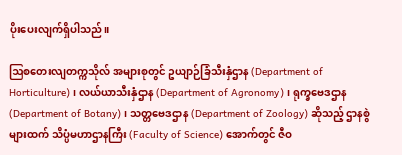ပိုးပေးလျက်ရှိပါသည်။

ဩစတေးလျတက္ကသိုလ် အများစုတွင် ဥယျာဉ်ခြံသီးနှံဌာန (Department of Horticulture)၊ လယ်ယာသီးနှံဌာန (Department of Agronomy)၊ ရုက္ခဗေဒဌာန (Department of Botany)၊ သတ္တဗေဒဌာန (Department of Zoology) ဆိုသည့် ဌာနစွဲ များထက် သိပ္ပံမဟာဌာနကြီး (Faculty of Science) အောက်တွင် ဇီဝ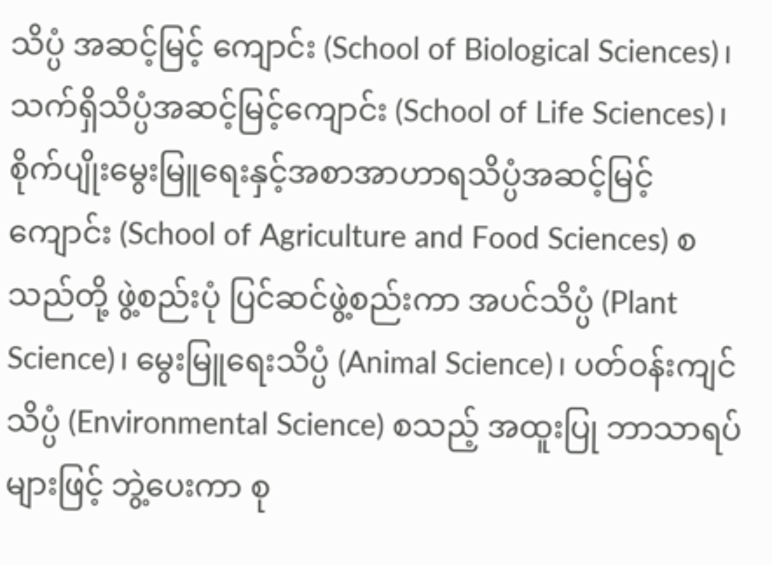သိပ္ပံ အဆင့်မြင့် ကျောင်း (School of Biological Sciences)၊ သက်ရှိသိပ္ပံအဆင့်မြင့်ကျောင်း (School of Life Sciences)၊  စိုက်ပျိုးမွေးမြူရေးနှင့်အစာအာဟာရသိပ္ပံအဆင့်မြင့်ကျောင်း (School of Agriculture and Food Sciences) စသည်တို့ ဖွဲ့စည်းပုံ ပြင်ဆင်ဖွဲ့စည်းကာ အပင်သိပ္ပံ (Plant Science)၊ မွေးမြူရေးသိပ္ပံ (Animal Science)၊ ပတ်ဝန်းကျင်သိပ္ပံ (Environmental Science) စသည့် အထူးပြု ဘာသာရပ်များဖြင့် ဘွဲ့ပေးကာ စု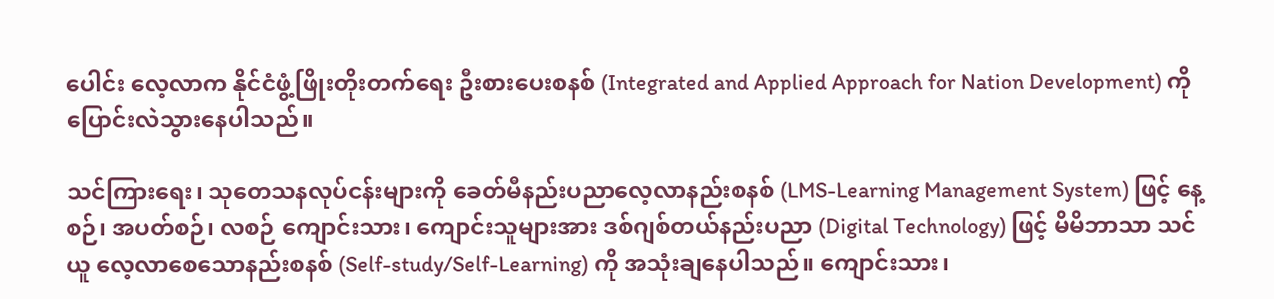ပေါင်း လေ့လာက နိုင်ငံဖွံ့ဖြိုးတိုးတက်ရေး ဦးစားပေးစနစ် (Integrated and Applied Approach for Nation Development) ကို ပြောင်းလဲသွားနေပါသည်။

သင်ကြားရေး၊ သုတေသနလုပ်ငန်းများကို ခေတ်မီနည်းပညာလေ့လာနည်းစနစ် (LMS-Learning Management System) ဖြင့် နေ့စဉ်၊ အပတ်စဉ်၊ လစဉ် ကျောင်းသား၊ ကျောင်းသူများအား ဒစ်ဂျစ်တယ်နည်းပညာ (Digital Technology) ဖြင့် မိမိဘာသာ သင်ယူ လေ့လာစေသောနည်းစနစ် (Self-study/Self-Learning) ကို အသုံးချနေပါသည်။ ကျောင်းသား၊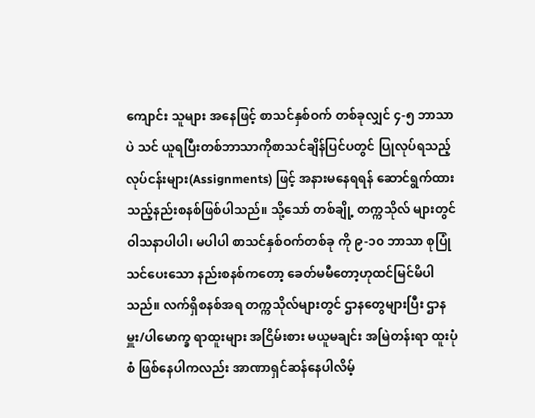ကျောင်း သူများ အနေဖြင့် စာသင်နှစ်ဝက် တစ်ခုလျှင် ၄-၅ ဘာသာပဲ သင် ယူရပြီးတစ်ဘာသာကိုစာသင်ချိန်ပြင်ပတွင် ပြုလုပ်ရသည့်လုပ်ငန်းများ(Assignments) ဖြင့် အနားမနေရရန် ဆောင်ရွက်ထားသည့်နည်းစနစ်ဖြစ်ပါသည်။ သို့သော် တစ်ချို့ တက္ကသိုလ် များတွင် ဝါသနာပါပါ၊ မပါပါ စာသင်နှစ်ဝက်တစ်ခု ကို ၉-၁၀ ဘာသာ စုပြုံသင်ပေးသော နည်းစနစ်ကတော့ ခေတ်မမီတော့ဟုထင်မြင်မိပါသည်။ လက်ရှိစနစ်အရ တက္ကသိုလ်များတွင် ဌာနတွေများပြီး ဌာနမှူး/ပါမောက္ခ ရာထူးများ အငြိမ်းစား မယူမချင်း အမြဲတန်းရာ ထူးပုံစံ ဖြစ်နေပါကလည်း အာဏာရှင်ဆန်နေပါလိမ့်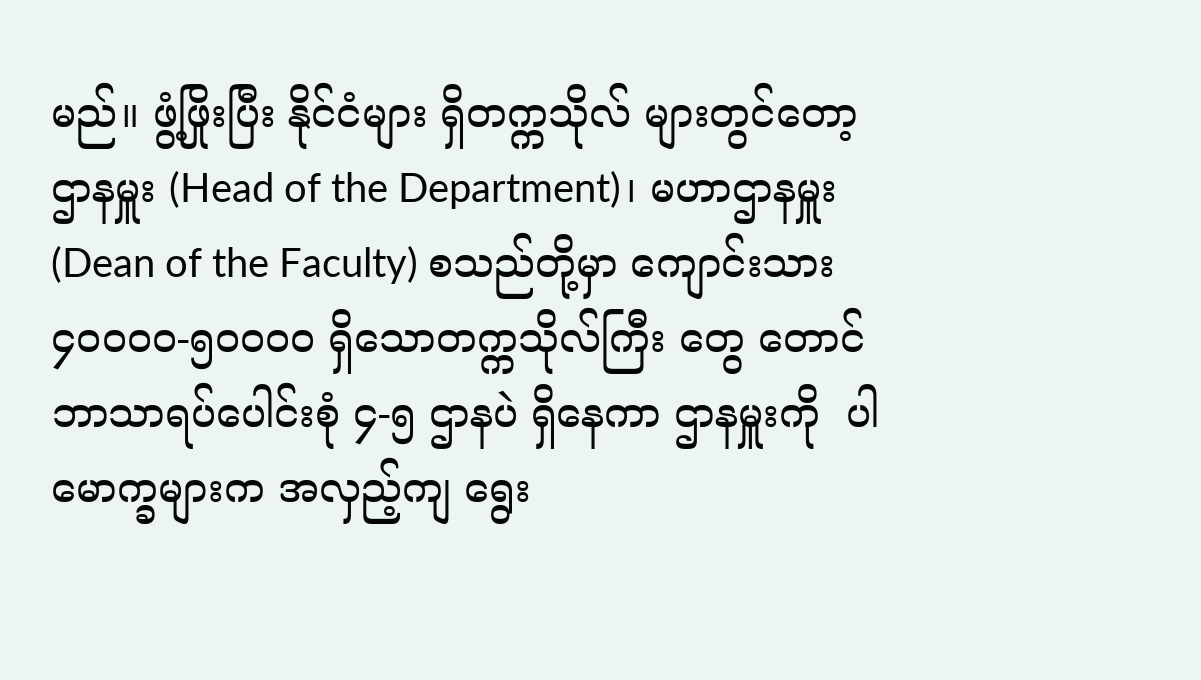မည်။ ဖွံ့ဖြိုးပြီး နိုင်ငံများ ရှိတက္ကသိုလ် များတွင်တော့ ဌာနမှူး (Head of the Department)၊ မဟာဌာနမှူး (Dean of the Faculty) စသည်တို့မှာ ကျောင်းသား ၄၀၀၀၀-၅၀၀၀၀ ရှိသောတက္ကသိုလ်ကြီး တွေ တောင် ဘာသာရပ်ပေါင်းစုံ ၄-၅ ဌာနပဲ ရှိနေကာ ဌာနမှူးကို  ပါမောက္ခများက အလှည့်ကျ ရွေး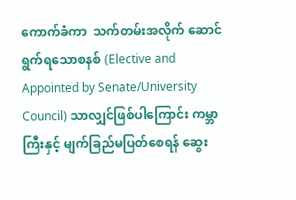ကောက်ခံကာ  သက်တမ်းအလိုက် ဆောင်ရွက်ရသောစနစ် (Elective and Appointed by Senate/University Council) သာလျှင်ဖြစ်ပါကြောင်း ကမ္ဘာကြီးနှင့် မျက်ခြည်မပြတ်စေရန် ဆွေး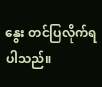နွေး တင်ပြလိုက်ရပါသည်။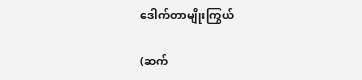ဒေါက်တာမျိုးကြွယ်

(ဆက်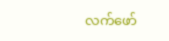လက်ဖော်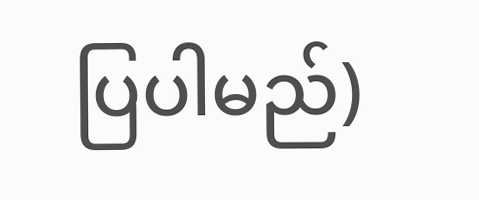ပြပါမည်)